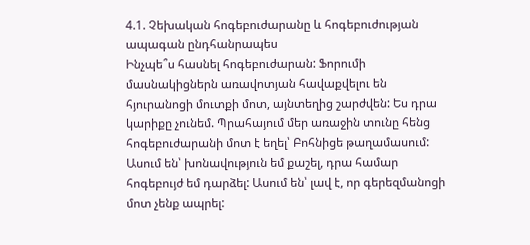4.1. Չեխական հոգեբուժարանը և հոգեբուժության ապագան ընդհանրապես
Ինչպե՞ս հասնել հոգեբուժարան: Ֆորումի մասնակիցներն առավոտյան հավաքվելու են հյուրանոցի մուտքի մոտ, այնտեղից շարժվեն: Ես դրա կարիքը չունեմ. Պրահայում մեր առաջին տունը հենց հոգեբուժարանի մոտ է եղել՝ Բոհնիցե թաղամասում: Ասում են՝ խոնավություն եմ քաշել, դրա համար հոգեբույժ եմ դարձել: Ասում են՝ լավ է, որ գերեզմանոցի մոտ չենք ապրել: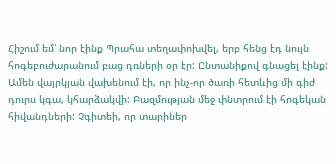Հիշում եմ՝ նոր էինք Պրահա տեղափոխվել, երբ հենց էդ նույն հոգեբուժարանում բաց դռների օր էր: Ընտանիքով գնացել էինք: Ամեն վայրկյան վախենում էի, որ ինչ-որ ծառի հետևից մի գիժ դուրս կգա, կհարձակվի: Բազմության մեջ փնտրում էի հոգեկան հիվանդների: Չգիտեի, որ տարիներ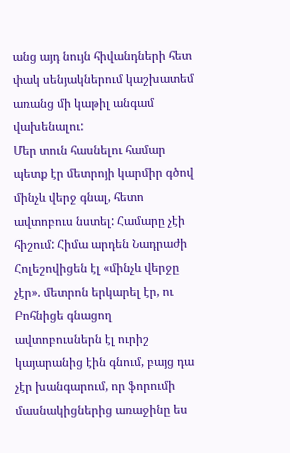անց այդ նույն հիվանդների հետ փակ սենյակներում կաշխատեմ առանց մի կաթիլ անգամ վախենալու:
Մեր տուն հասնելու համար պետք էր մետրոյի կարմիր գծով մինչև վերջ գնալ, հետո ավտոբուս նստել: Համարը չէի հիշում: Հիմա արդեն Նադրաժի Հոլեշովիցեն էլ «մինչև վերջը չէր». մետրոն երկարել էր, ու Բոհնիցե գնացող ավտոբուսներն էլ ուրիշ կայարանից էին գնում, բայց դա չէր խանգարում, որ ֆորումի մասնակիցներից առաջինը ես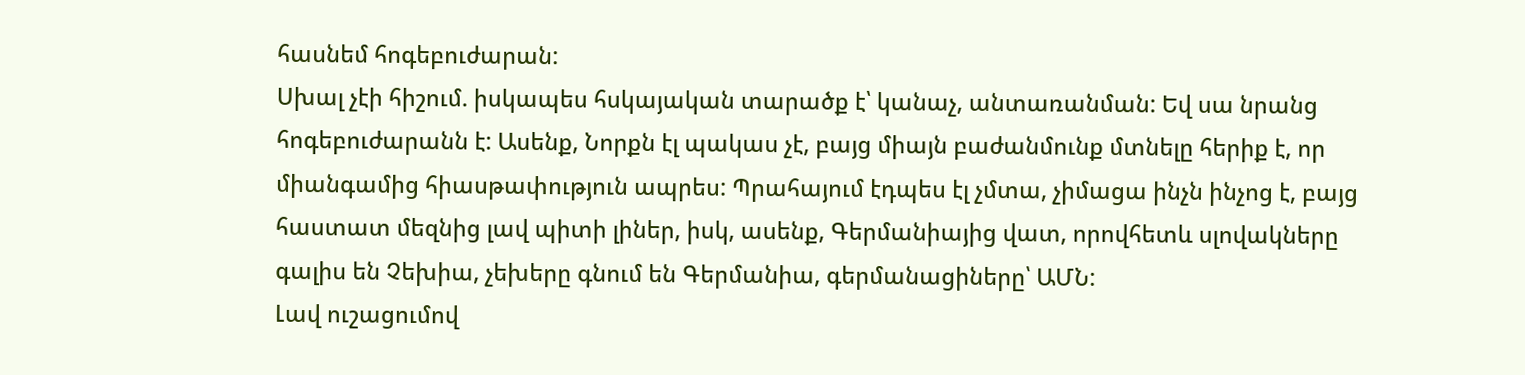հասնեմ հոգեբուժարան:
Սխալ չէի հիշում. իսկապես հսկայական տարածք է՝ կանաչ, անտառանման: Եվ սա նրանց հոգեբուժարանն է: Ասենք, Նորքն էլ պակաս չէ, բայց միայն բաժանմունք մտնելը հերիք է, որ միանգամից հիասթափություն ապրես: Պրահայում էդպես էլ չմտա, չիմացա ինչն ինչոց է, բայց հաստատ մեզնից լավ պիտի լիներ, իսկ, ասենք, Գերմանիայից վատ, որովհետև սլովակները գալիս են Չեխիա, չեխերը գնում են Գերմանիա, գերմանացիները՝ ԱՄՆ:
Լավ ուշացումով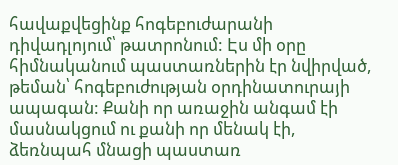հավաքվեցինք հոգեբուժարանի դիվադլոյում՝ թատրոնում: Էս մի օրը հիմնականում պաստառներին էր նվիրված, թեման՝ հոգեբուժության օրդինատուրայի ապագան: Քանի որ առաջին անգամ էի մասնակցում ու քանի որ մենակ էի, ձեռնպահ մնացի պաստառ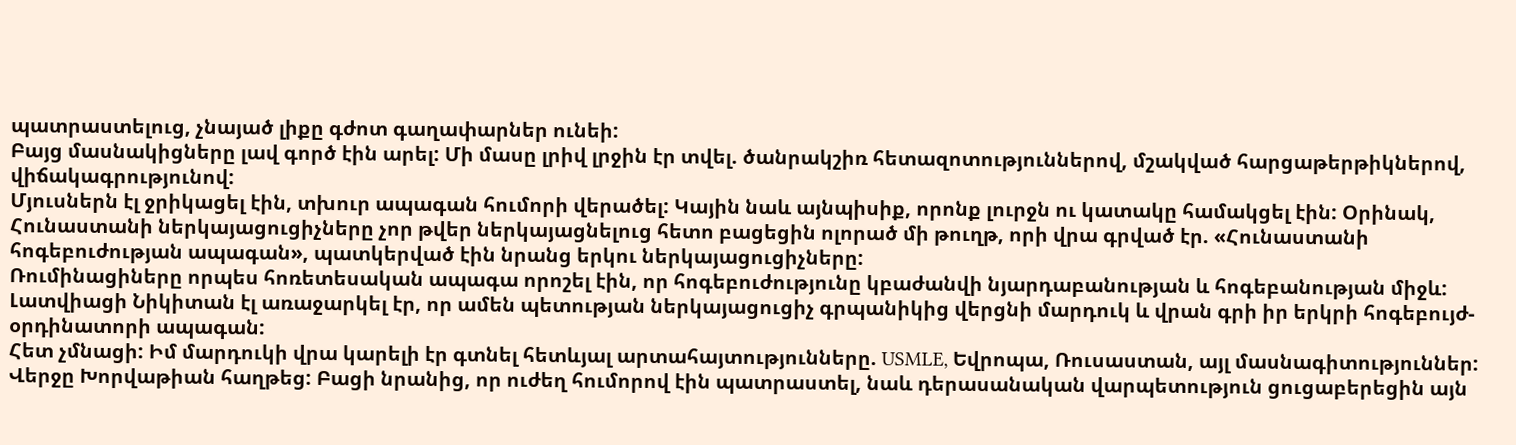պատրաստելուց, չնայած լիքը գժոտ գաղափարներ ունեի:
Բայց մասնակիցները լավ գործ էին արել: Մի մասը լրիվ լրջին էր տվել. ծանրակշիռ հետազոտություններով, մշակված հարցաթերթիկներով, վիճակագրությունով:
Մյուսներն էլ ջրիկացել էին, տխուր ապագան հումորի վերածել: Կային նաև այնպիսիք, որոնք լուրջն ու կատակը համակցել էին: Օրինակ, Հունաստանի ներկայացուցիչները չոր թվեր ներկայացնելուց հետո բացեցին ոլորած մի թուղթ, որի վրա գրված էր. «Հունաստանի հոգեբուժության ապագան», պատկերված էին նրանց երկու ներկայացուցիչները:
Ռումինացիները որպես հոռետեսական ապագա որոշել էին, որ հոգեբուժությունը կբաժանվի նյարդաբանության և հոգեբանության միջև: Լատվիացի Նիկիտան էլ առաջարկել էր, որ ամեն պետության ներկայացուցիչ գրպանիկից վերցնի մարդուկ և վրան գրի իր երկրի հոգեբույժ-օրդինատորի ապագան:
Հետ չմնացի: Իմ մարդուկի վրա կարելի էր գտնել հետևյալ արտահայտությունները. USMLE, Եվրոպա, Ռուսաստան, այլ մասնագիտություններ:
Վերջը Խորվաթիան հաղթեց: Բացի նրանից, որ ուժեղ հումորով էին պատրաստել, նաև դերասանական վարպետություն ցուցաբերեցին այն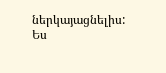ներկայացնելիս: Ես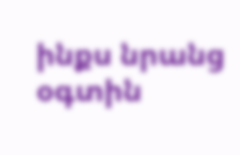ինքս նրանց օգտին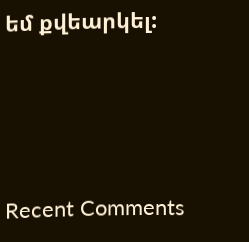եմ քվեարկել:




Recent Comments